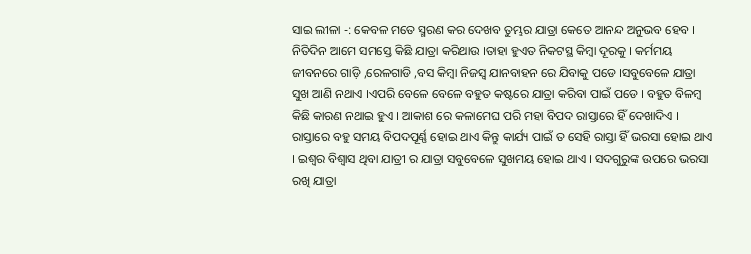ସାଇ ଲୀଳା -: କେବଳ ମତେ ସ୍ମରଣ କର ଦେଖବ ତୁମ୍ଭର ଯାତ୍ରା କେତେ ଆନନ୍ଦ ଅନୁଭବ ହେବ ।
ନିତିଦିନ ଆମେ ସମସ୍ତେ କିଛି ଯାତ୍ରା କରିଥାଉ ।ତାହା ହୁଏତ ନିକଟସ୍ଥ କିମ୍ବା ଦୂରକୁ । କର୍ମମୟ ଜୀବନରେ ଗାଡ଼ି ,ରେଳଗାଡି ,ବସ କିମ୍ବା ନିଜସ୍ୱ ଯାନବାହନ ରେ ଯିବାକୁ ପଡେ ।ସବୁବେଳେ ଯାତ୍ରା ସୁଖ ଆଣି ନଥାଏ ।ଏପରି ବେଳେ ବେଳେ ବହୁତ କଷ୍ଟରେ ଯାତ୍ରା କରିବା ପାଇଁ ପଡେ । ବହୁତ ବିଳମ୍ବ କିଛି କାରଣ ନଥାଇ ହୁଏ । ଆକାଶ ରେ କଳାମେଘ ପରି ମହା ବିପଦ ରାସ୍ତାରେ ହିଁ ଦେଖାଦିଏ । ରାସ୍ତାରେ ବହୁ ସମୟ ବିପଦପୂର୍ଣ୍ଣ ହୋଇ ଥାଏ କିନ୍ତୁ କାର୍ଯ୍ୟ ପାଇଁ ତ ସେହି ରାସ୍ତା ହିଁ ଭରସା ହୋଇ ଥାଏ । ଇଶ୍ଵର ବିଶ୍ୱାସ ଥିବା ଯାତ୍ରୀ ର ଯାତ୍ରା ସବୁବେଳେ ସୁଖମୟ ହୋଇ ଥାଏ । ସଦଗୁରୁଙ୍କ ଉପରେ ଭରସା ରଖି ଯାତ୍ରା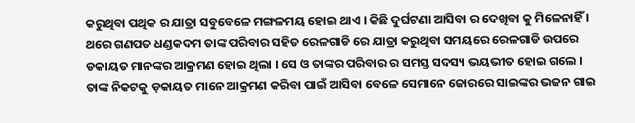କରୁଥିବା ପଥିକ ର ଯାତ୍ରା ସବୁବେଳେ ମଙ୍ଗଳମୟ ହୋଇ ଥାଏ । କିଛି ଦୁର୍ଘଟଣା ଆସିବା ର ଦେଖିବା କୁ ମିଳେନାହିଁ ।
ଥରେ ଗଣପତ ଧଣ୍ଡକଦମ ତାଙ୍କ ପରିବାର ସହିତ ରେଳଗାଡି ରେ ଯାତ୍ରା କରୁଥିବା ସମୟରେ ରେଳଗାଡି ଉପରେ ଡକାୟତ ମାନଙ୍କର ଆକ୍ରମଣ ହୋଇ ଥିଲା । ସେ ଓ ତାଙ୍କର ପରିବାର ର ସମସ୍ତ ସଦସ୍ୟ ଭୟଭୀତ ହୋଇ ଗଲେ । ତାଙ୍କ ନିକଟକୁ ଡ଼କାୟତ ମାନେ ଆକ୍ରମଣ କରିବା ପାଇଁ ଆସିବା ବେଳେ ସେମାନେ ଜୋରରେ ସାଇଙ୍କର ଭଜନ ଗାଇ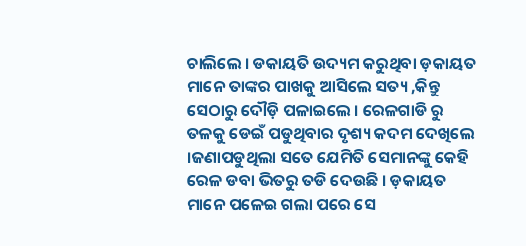ଚାଲିଲେ । ଡକାୟତି ଉଦ୍ୟମ କରୁଥିବା ଡ଼କାୟତ ମାନେ ତାଙ୍କର ପାଖକୁ ଆସିଲେ ସତ୍ୟ ,କିନ୍ତୁ ସେଠାରୁ ଦୌଡ଼ି ପଳାଇଲେ । ରେଳଗାଡି ରୁ ତଳକୁ ଡେଇଁ ପଡୁଥିବାର ଦୃଶ୍ୟ କଦମ ଦେଖିଲେ ।ଜଣାପଡୁଥିଲା ସତେ ଯେମିତି ସେମାନଙ୍କୁ କେହି ରେଳ ଡବା ଭିତରୁ ତଡି ଦେଉଛି । ଡ଼କାୟତ ମାନେ ପଳେଇ ଗଲା ପରେ ସେ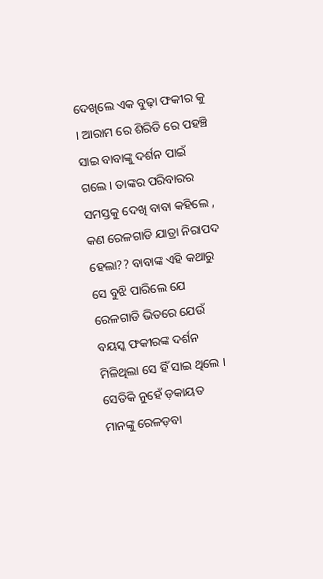ଦେଖିଲେ ଏକ ବୁଢ଼ା ଫକୀର କୁ । ଆରାମ ରେ ଶିରିଡି ରେ ପହଞ୍ଚି ସାଇ ବାବାଙ୍କୁ ଦର୍ଶନ ପାଇଁ ଗଲେ । ତାଙ୍କର ପରିବାରର ସମସ୍ତକୁ ଦେଖି ବାବା କହିଲେ , କଣ ରେଳଗାଡି ଯାତ୍ରା ନିରାପଦ ହେଲା?? ବାବାଙ୍କ ଏହି କଥାରୁ ସେ ବୁଝି ପାରିଲେ ଯେ ରେଳଗାଡି ଭିତରେ ଯେଉଁ ବୟସ୍କ ଫକୀରଙ୍କ ଦର୍ଶନ ମିଳିଥିଲା ସେ ହିଁ ସାଇ ଥିଲେ । ସେତିକି ନୁହେଁ ଡ଼କାୟତ ମାନଙ୍କୁ ରେଳଡ଼ବା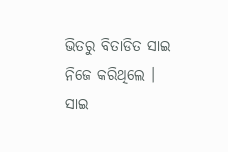ଭିତରୁ ବିତାଡିତ ସାଇ ନିଜେ କରିଥିଲେ ।
ସାଇ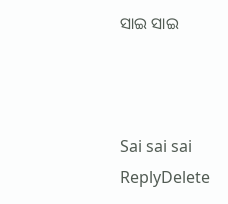ସାଇ ସାଇ



Sai sai sai
ReplyDelete